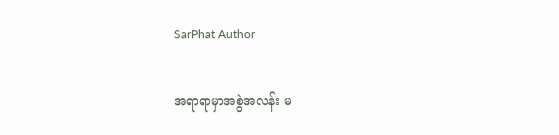SarPhat Author

အရာရာမှာအစွဲအလန်း မ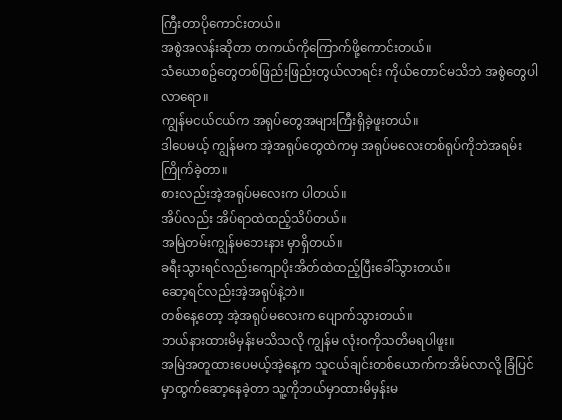ကြီးတာပိုကောင်းတယ်။
အစွဲအလန်းဆိုတာ တကယ်ကိုကြောက်ဖို့ကောင်းတယ်။
သံယောစဥ်တွေတစ်ဖြည်းဖြည်းတွယ်လာရင်း ကိုယ်တောင်မသိဘဲ အစွဲတွေပါလာရော။
ကျွန်မငယ်ငယ်က အရုပ်တွေအများကြီးရှိခဲ့ဖူးတယ်။
ဒါပေမယ့် ကျွန်မက အဲ့အရုပ်တွေထဲကမှ အရုပ်မလေးတစ်ရုပ်ကိုဘဲအရမ်းကြိုက်ခဲ့တာ။
စားလည်းအဲ့အရုပ်မလေးက ပါတယ်။
အိပ်လည်း အိပ်ရာထဲထည့်သိပ်တယ်။
အမြဲတမ်းကျွန်မဘေးနား မှာရှိတယ်။
ခရီးသွားရင်လည်းကျောပိုးအိတ်ထဲထည့်ပြီးခေါ်သွားတယ်။
ဆော့ရင်လည်းအဲ့အရုပ်နဲ့ဘဲ။
တစ်နေ့တော့ အဲ့အရုပ်မလေးက ပျောက်သွားတယ်။
ဘယ်နားထားမိမှန်းမသိသလို ကျွန်မ လုံးဝကိုသတိမရပါဖူး။
အမြဲအတူထားပေမယ့်အဲ့နေ့က သူငယ်ချင်းတစ်ယောက်ကအိမ်လာလို့ ခြံပြင်မှာထွက်ဆော့နေခဲ့တာ သူ့ကိုဘယ်မှာထားမိမှန်းမ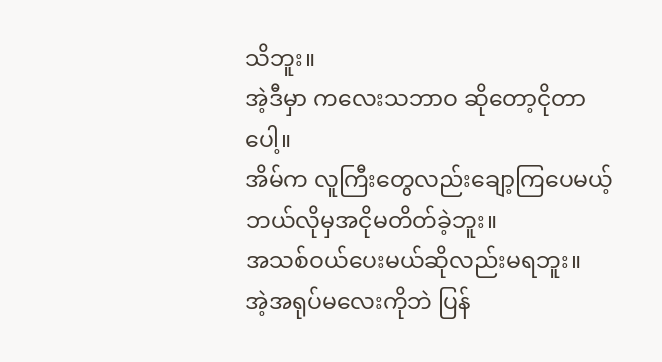သိဘူး။
အဲ့ဒီမှာ ကလေးသဘာဝ ဆိုတော့ငိုတာပေါ့။
အိမ်က လူကြီးတွေလည်းချော့ကြပေမယ့်
ဘယ်လိုမှအငိုမတိတ်ခဲ့ဘူး။
အသစ်ဝယ်ပေးမယ်ဆိုလည်းမရဘူး။
အဲ့အရုပ်မလေးကိုဘဲ ပြန်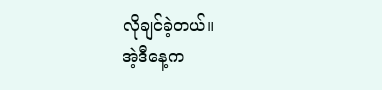လိုချင်ခဲ့တယ်။
အဲ့ဒီနေ့က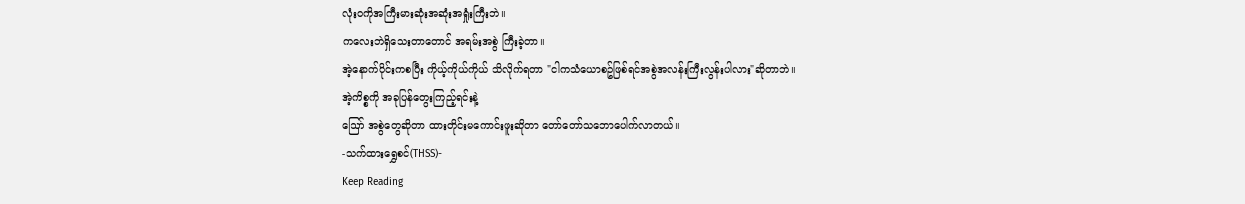လုံးဝကိုအကြီးမားဆုံးအဆုံးအရှုံးကြီးဘဲ။
ကလေးဘဲရှိသေးတာတောင် အရမ်းအစွဲ ကြီးခဲ့တာ။
အဲ့နောက်ပိုင်းကစပြီး ကိုယ့်ကိုယ်ကိုယ် သိလိုက်ရတာ "ငါကသံယောစဥ်ဖြစ်ရင်အစွဲအလန်းကြီးလွန်းပါလား"ဆိုတာဘဲ။
အဲ့ကိစ္စကို အခုပြန်တွေးကြည့်ရင်းနဲ့
ဪ အစွဲတွေဆိုတာ ထားတိုင်းမကောင်းဖူးဆိုတာ တော်တော်သဘောပေါက်လာတယ်။
-သက်ထားရွှေစင်(THSS)-
Keep Reading